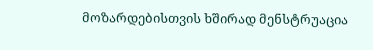მოზარდებისთვის ხშირად მენსტრუაცია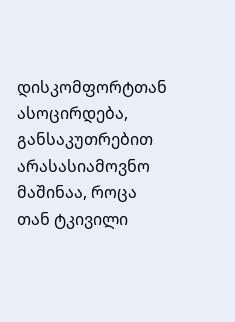დისკომფორტთან ასოცირდება, განსაკუთრებით არასასიამოვნო მაშინაა, როცა თან ტკივილი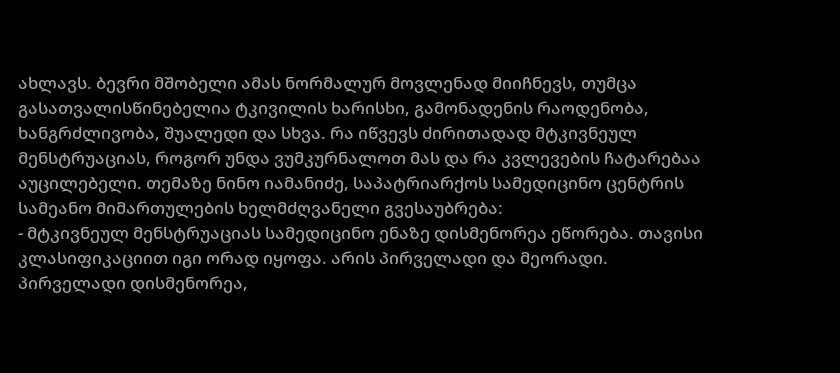ახლავს. ბევრი მშობელი ამას ნორმალურ მოვლენად მიიჩნევს, თუმცა გასათვალისწინებელია ტკივილის ხარისხი, გამონადენის რაოდენობა, ხანგრძლივობა, შუალედი და სხვა. რა იწვევს ძირითადად მტკივნეულ მენსტრუაციას, როგორ უნდა ვუმკურნალოთ მას და რა კვლევების ჩატარებაა აუცილებელი. თემაზე ნინო იამანიძე, საპატრიარქოს სამედიცინო ცენტრის სამეანო მიმართულების ხელმძღვანელი გვესაუბრება:
- მტკივნეულ მენსტრუაციას სამედიცინო ენაზე დისმენორეა ეწორება. თავისი კლასიფიკაციით იგი ორად იყოფა. არის პირველადი და მეორადი. პირველადი დისმენორეა,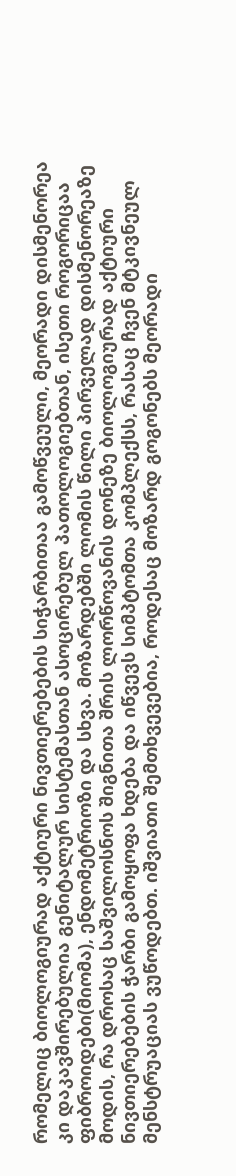რომელიც ბიოლოგიურად აქტიური ნივთიერებების სიჭარბითაა გამოწვეული, მეორადი დისმენორეა კი დაკავშირებულია გენიტალურ სისტემასთან ასოცირებულ პათოლოგიებთან, ისეთი როგორიცაა ფიბროიდები(მიომა), ენდომეტრიოზი და სხვა. მოზარდებში ლომის წილი პირველად დისმენორეაზე მოდის, რა დროსაც საშვილოსნოს შიგნითა შრის ლორწოვანის დონეზე ბიოლოგიურად აქტიური ნივთიერებების ჭარბი გამოყოფა ხდება და იწვევს სიმპტომთა კომპლექსს, რასაც ჩვენ მტკივნეულ მენსტრუაციას ვუწოდებთ. იშვიათი შემთხვევებია, როდესაც მოზარდ გოგონებს მეორადი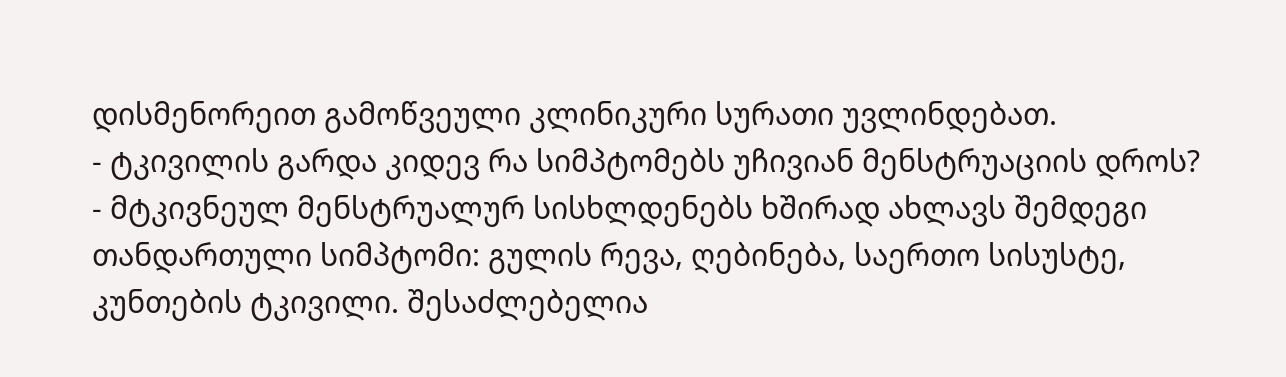დისმენორეით გამოწვეული კლინიკური სურათი უვლინდებათ.
- ტკივილის გარდა კიდევ რა სიმპტომებს უჩივიან მენსტრუაციის დროს?
- მტკივნეულ მენსტრუალურ სისხლდენებს ხშირად ახლავს შემდეგი თანდართული სიმპტომი: გულის რევა, ღებინება, საერთო სისუსტე, კუნთების ტკივილი. შესაძლებელია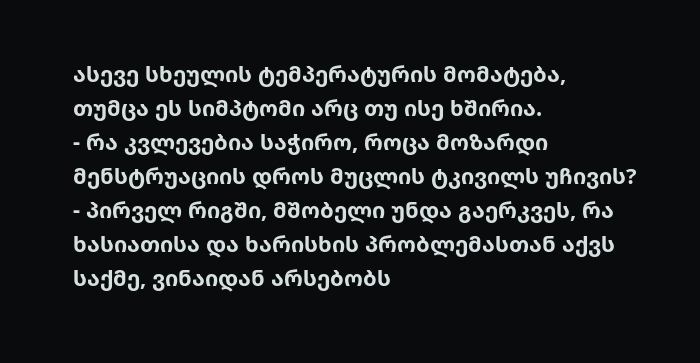ასევე სხეულის ტემპერატურის მომატება, თუმცა ეს სიმპტომი არც თუ ისე ხშირია.
- რა კვლევებია საჭირო, როცა მოზარდი მენსტრუაციის დროს მუცლის ტკივილს უჩივის?
- პირველ რიგში, მშობელი უნდა გაერკვეს, რა ხასიათისა და ხარისხის პრობლემასთან აქვს საქმე, ვინაიდან არსებობს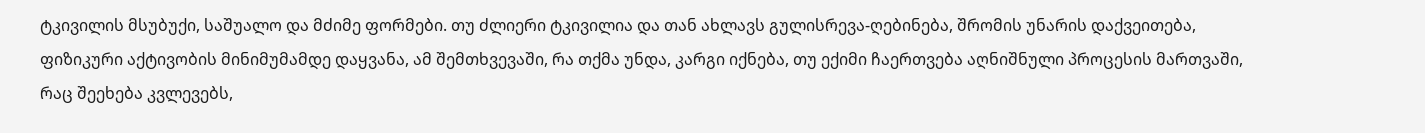ტკივილის მსუბუქი, საშუალო და მძიმე ფორმები. თუ ძლიერი ტკივილია და თან ახლავს გულისრევა-ღებინება, შრომის უნარის დაქვეითება, ფიზიკური აქტივობის მინიმუმამდე დაყვანა, ამ შემთხვევაში, რა თქმა უნდა, კარგი იქნება, თუ ექიმი ჩაერთვება აღნიშნული პროცესის მართვაში, რაც შეეხება კვლევებს,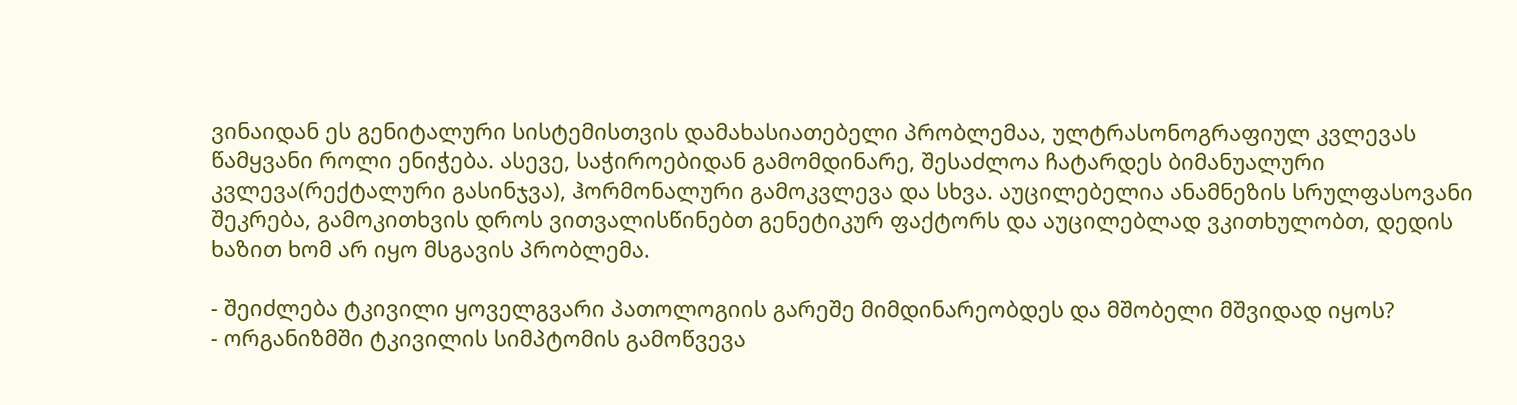ვინაიდან ეს გენიტალური სისტემისთვის დამახასიათებელი პრობლემაა, ულტრასონოგრაფიულ კვლევას წამყვანი როლი ენიჭება. ასევე, საჭიროებიდან გამომდინარე, შესაძლოა ჩატარდეს ბიმანუალური კვლევა(რექტალური გასინჯვა), ჰორმონალური გამოკვლევა და სხვა. აუცილებელია ანამნეზის სრულფასოვანი შეკრება, გამოკითხვის დროს ვითვალისწინებთ გენეტიკურ ფაქტორს და აუცილებლად ვკითხულობთ, დედის ხაზით ხომ არ იყო მსგავის პრობლემა.

- შეიძლება ტკივილი ყოველგვარი პათოლოგიის გარეშე მიმდინარეობდეს და მშობელი მშვიდად იყოს?
- ორგანიზმში ტკივილის სიმპტომის გამოწვევა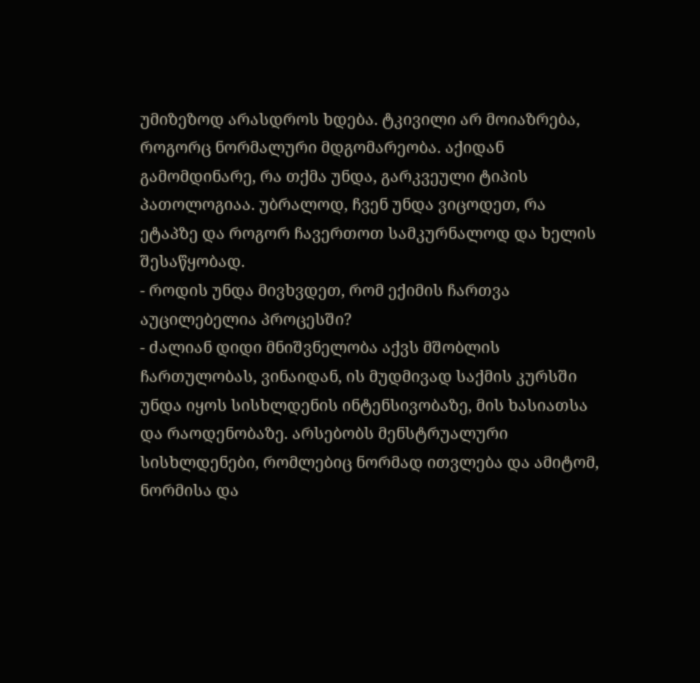უმიზეზოდ არასდროს ხდება. ტკივილი არ მოიაზრება, როგორც ნორმალური მდგომარეობა. აქიდან გამომდინარე, რა თქმა უნდა, გარკვეული ტიპის პათოლოგიაა. უბრალოდ, ჩვენ უნდა ვიცოდეთ, რა ეტაპზე და როგორ ჩავერთოთ სამკურნალოდ და ხელის შესაწყობად.
- როდის უნდა მივხვდეთ, რომ ექიმის ჩართვა აუცილებელია პროცესში?
- ძალიან დიდი მნიშვნელობა აქვს მშობლის ჩართულობას, ვინაიდან, ის მუდმივად საქმის კურსში უნდა იყოს სისხლდენის ინტენსივობაზე, მის ხასიათსა და რაოდენობაზე. არსებობს მენსტრუალური სისხლდენები, რომლებიც ნორმად ითვლება და ამიტომ, ნორმისა და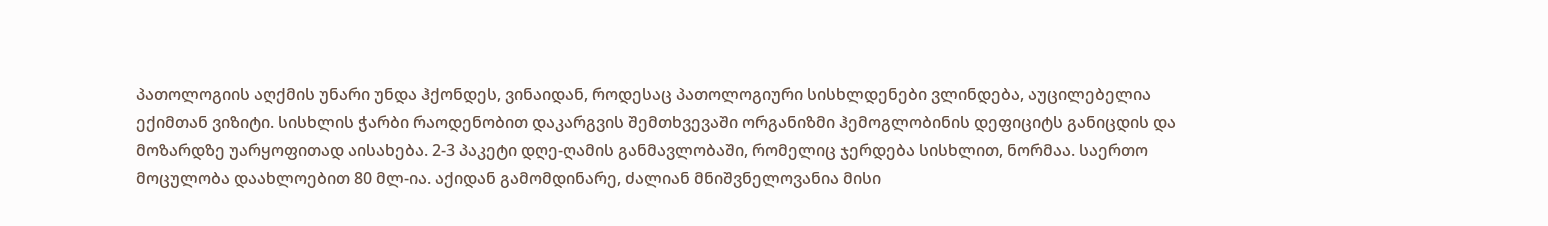პათოლოგიის აღქმის უნარი უნდა ჰქონდეს, ვინაიდან, როდესაც პათოლოგიური სისხლდენები ვლინდება, აუცილებელია ექიმთან ვიზიტი. სისხლის ჭარბი რაოდენობით დაკარგვის შემთხვევაში ორგანიზმი ჰემოგლობინის დეფიციტს განიცდის და მოზარდზე უარყოფითად აისახება. 2-3 პაკეტი დღე-ღამის განმავლობაში, რომელიც ჯერდება სისხლით, ნორმაა. საერთო მოცულობა დაახლოებით 80 მლ-ია. აქიდან გამომდინარე, ძალიან მნიშვნელოვანია მისი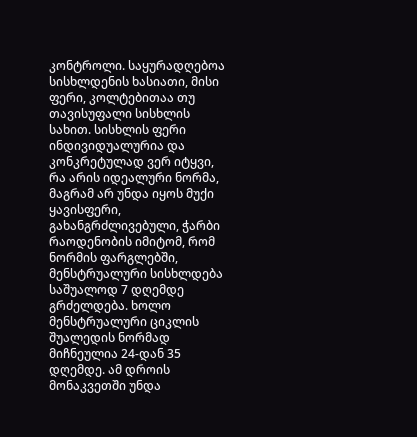კონტროლი. საყურადღებოა სისხლდენის ხასიათი, მისი ფერი, კოლტებითაა თუ თავისუფალი სისხლის სახით. სისხლის ფერი ინდივიდუალურია და კონკრეტულად ვერ იტყვი, რა არის იდეალური ნორმა, მაგრამ არ უნდა იყოს მუქი ყავისფერი, გახანგრძლივებული, ჭარბი რაოდენობის იმიტომ, რომ ნორმის ფარგლებში, მენსტრუალური სისხლდება საშუალოდ 7 დღემდე გრძელდება. ხოლო მენსტრუალური ციკლის შუალედის ნორმად მიჩნეულია 24-დან 35 დღემდე. ამ დროის მონაკვეთში უნდა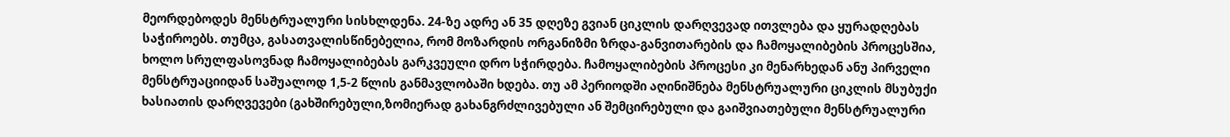მეორდებოდეს მენსტრუალური სისხლდენა. 24-ზე ადრე ან 35 დღეზე გვიან ციკლის დარღვევად ითვლება და ყურადღებას საჭიროებს. თუმცა, გასათვალისწინებელია, რომ მოზარდის ორგანიზმი ზრდა-განვითარების და ჩამოყალიბების პროცესშია, ხოლო სრულფასოვნად ჩამოყალიბებას გარკვეული დრო სჭირდება. ჩამოყალიბების პროცესი კი მენარხედან ანუ პირველი მენსტრუაციიდან საშუალოდ 1,5-2 წლის განმავლობაში ხდება. თუ ამ პერიოდში აღინიშნება მენსტრუალური ციკლის მსუბუქი ხასიათის დარღვევები (გახშირებული,ზომიერად გახანგრძლივებული ან შემცირებული და გაიშვიათებული მენსტრუალური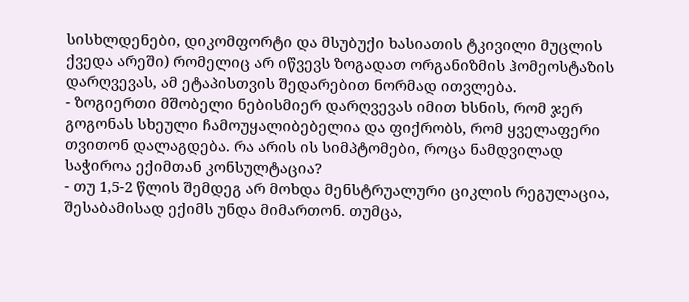სისხლდენები, დიკომფორტი და მსუბუქი ხასიათის ტკივილი მუცლის ქვედა არეში) რომელიც არ იწვევს ზოგადათ ორგანიზმის ჰომეოსტაზის დარღვევას, ამ ეტაპისთვის შედარებით ნორმად ითვლება.
- ზოგიერთი მშობელი ნებისმიერ დარღვევას იმით ხსნის, რომ ჯერ გოგონას სხეული ჩამოუყალიბებელია და ფიქრობს, რომ ყველაფერი თვითონ დალაგდება. რა არის ის სიმპტომები, როცა ნამდვილად საჭიროა ექიმთან კონსულტაცია?
- თუ 1,5-2 წლის შემდეგ არ მოხდა მენსტრუალური ციკლის რეგულაცია, შესაბამისად ექიმს უნდა მიმართონ. თუმცა,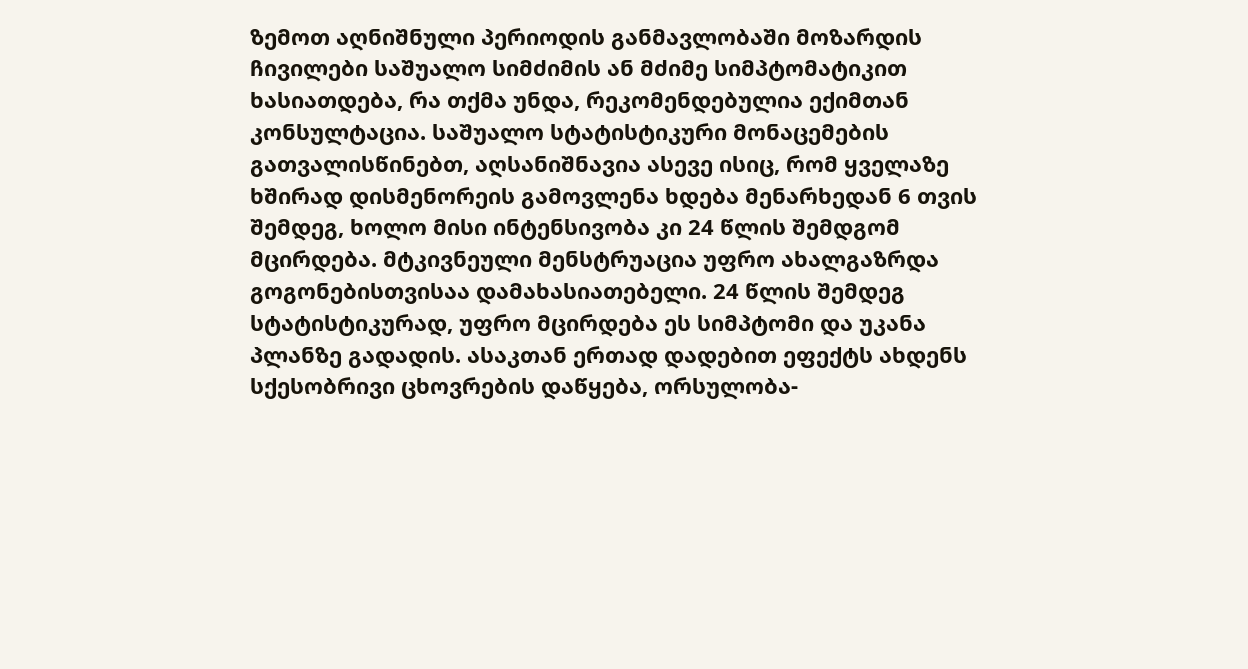ზემოთ აღნიშნული პერიოდის განმავლობაში მოზარდის ჩივილები საშუალო სიმძიმის ან მძიმე სიმპტომატიკით ხასიათდება, რა თქმა უნდა, რეკომენდებულია ექიმთან კონსულტაცია. საშუალო სტატისტიკური მონაცემების გათვალისწინებთ, აღსანიშნავია ასევე ისიც, რომ ყველაზე ხშირად დისმენორეის გამოვლენა ხდება მენარხედან 6 თვის შემდეგ, ხოლო მისი ინტენსივობა კი 24 წლის შემდგომ მცირდება. მტკივნეული მენსტრუაცია უფრო ახალგაზრდა გოგონებისთვისაა დამახასიათებელი. 24 წლის შემდეგ სტატისტიკურად, უფრო მცირდება ეს სიმპტომი და უკანა პლანზე გადადის. ასაკთან ერთად დადებით ეფექტს ახდენს სქესობრივი ცხოვრების დაწყება, ორსულობა-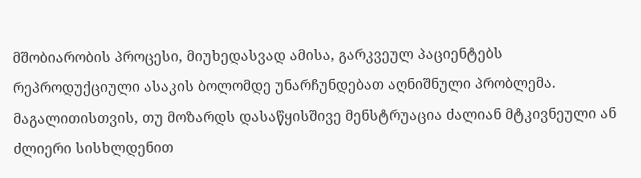მშობიარობის პროცესი, მიუხედასვად ამისა, გარკვეულ პაციენტებს რეპროდუქციული ასაკის ბოლომდე უნარჩუნდებათ აღნიშნული პრობლემა. მაგალითისთვის, თუ მოზარდს დასაწყისშივე მენსტრუაცია ძალიან მტკივნეული ან ძლიერი სისხლდენით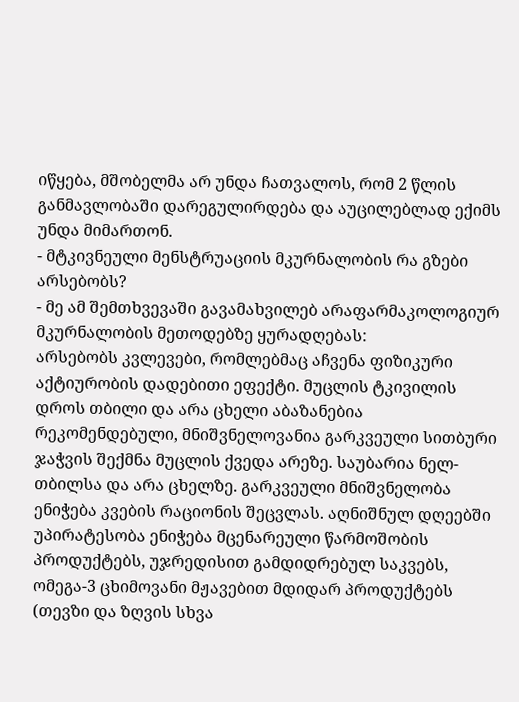იწყება, მშობელმა არ უნდა ჩათვალოს, რომ 2 წლის განმავლობაში დარეგულირდება და აუცილებლად ექიმს უნდა მიმართონ.
- მტკივნეული მენსტრუაციის მკურნალობის რა გზები არსებობს?
- მე ამ შემთხვევაში გავამახვილებ არაფარმაკოლოგიურ მკურნალობის მეთოდებზე ყურადღებას:
არსებობს კვლევები, რომლებმაც აჩვენა ფიზიკური აქტიურობის დადებითი ეფექტი. მუცლის ტკივილის დროს თბილი და არა ცხელი აბაზანებია რეკომენდებული, მნიშვნელოვანია გარკვეული სითბური ჯაჭვის შექმნა მუცლის ქვედა არეზე. საუბარია ნელ-თბილსა და არა ცხელზე. გარკვეული მნიშვნელობა ენიჭება კვების რაციონის შეცვლას. აღნიშნულ დღეებში უპირატესობა ენიჭება მცენარეული წარმოშობის პროდუქტებს, უჯრედისით გამდიდრებულ საკვებს, ომეგა-3 ცხიმოვანი მჟავებით მდიდარ პროდუქტებს (თევზი და ზღვის სხვა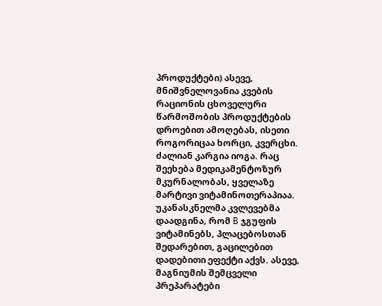პროდუქტები) ასევე, მნიშვნელოვანია კვების რაციონის ცხოველური წარმოშობის პროდუქტების დროებით ამოღებას, ისეთი როგორიცაა ხორცი, კვერცხი. ძალიან კარგია იოგა. რაც შეეხება მედიკამენტოზურ მკურნალობას, ყველაზე მარტივი ვიტამინოთერაპიაა. უკანასკნელმა კვლევებმა დაადგინა, რომ B ჯგუფის ვიტამინებს, პლაცებოსთან შედარებით, გაცილებით დადებითი ეფექტი აქვს. ასევე, მაგნიუმის შემცველი პრეპარატები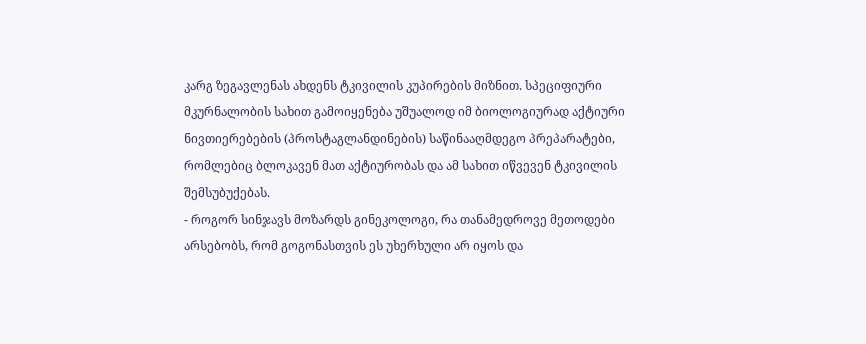კარგ ზეგავლენას ახდენს ტკივილის კუპირების მიზნით. სპეციფიური მკურნალობის სახით გამოიყენება უშუალოდ იმ ბიოლოგიურად აქტიური ნივთიერებების (პროსტაგლანდინების) საწინააღმდეგო პრეპარატები, რომლებიც ბლოკავენ მათ აქტიურობას და ამ სახით იწვევენ ტკივილის შემსუბუქებას.
- როგორ სინჯავს მოზარდს გინეკოლოგი, რა თანამედროვე მეთოდები არსებობს, რომ გოგონასთვის ეს უხერხული არ იყოს და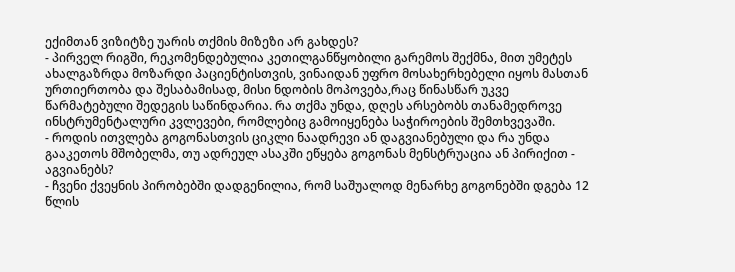ექიმთან ვიზიტზე უარის თქმის მიზეზი არ გახდეს?
- პირველ რიგში, რეკომენდებულია კეთილგანწყობილი გარემოს შექმნა, მით უმეტეს ახალგაზრდა მოზარდი პაციენტისთვის, ვინაიდან უფრო მოსახერხებელი იყოს მასთან ურთიერთობა და შესაბამისად, მისი ნდობის მოპოვება,რაც წინასწარ უკვე წარმატებული შედეგის საწინდარია. რა თქმა უნდა, დღეს არსებობს თანამედროვე ინსტრუმენტალური კვლევები, რომლებიც გამოიყენება საჭიროების შემთხვევაში.
- როდის ითვლება გოგონასთვის ციკლი ნაადრევი ან დაგვიანებული და რა უნდა გააკეთოს მშობელმა, თუ ადრეულ ასაკში ეწყება გოგონას მენსტრუაცია ან პირიქით - აგვიანებს?
- ჩვენი ქვეყნის პირობებში დადგენილია, რომ საშუალოდ მენარხე გოგონებში დგება 12 წლის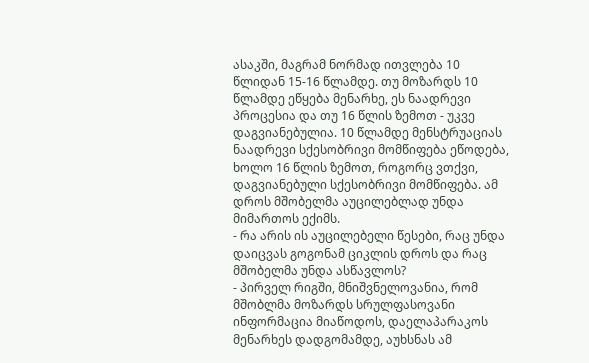ასაკში, მაგრამ ნორმად ითვლება 10 წლიდან 15-16 წლამდე. თუ მოზარდს 10 წლამდე ეწყება მენარხე, ეს ნაადრევი პროცესია და თუ 16 წლის ზემოთ - უკვე დაგვიანებულია. 10 წლამდე მენსტრუაციას ნაადრევი სქესობრივი მომწიფება ეწოდება, ხოლო 16 წლის ზემოთ, როგორც ვთქვი, დაგვიანებული სქესობრივი მომწიფება. ამ დროს მშობელმა აუცილებლად უნდა მიმართოს ექიმს.
- რა არის ის აუცილებელი წესები, რაც უნდა დაიცვას გოგონამ ციკლის დროს და რაც მშობელმა უნდა ასწავლოს?
- პირველ რიგში, მნიშვნელოვანია, რომ მშობლმა მოზარდს სრულფასოვანი ინფორმაცია მიაწოდოს, დაელაპარაკოს მენარხეს დადგომამდე, აუხსნას ამ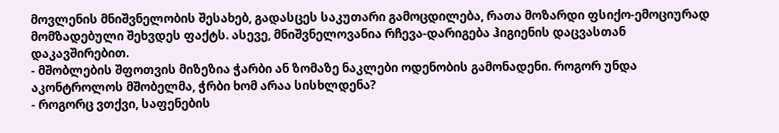მოვლენის მნიშვნელობის შესახებ, გადასცეს საკუთარი გამოცდილება, რათა მოზარდი ფსიქო-ემოციურად მომზადებული შეხვდეს ფაქტს. ასევე, მნიშვნელოვანია რჩევა-დარიგება ჰიგიენის დაცვასთან დაკავშირებით.
- მშობლების შფოთვის მიზეზია ჭარბი ან ზომაზე ნაკლები ოდენობის გამონადენი. როგორ უნდა აკონტროლოს მშობელმა, ჭრბი ხომ არაა სისხლდენა?
- როგორც ვთქვი, საფენების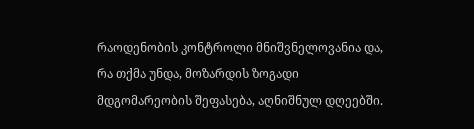რაოდენობის კონტროლი მნიშვნელოვანია და, რა თქმა უნდა, მოზარდის ზოგადი მდგომარეობის შეფასება, აღნიშნულ დღეებში.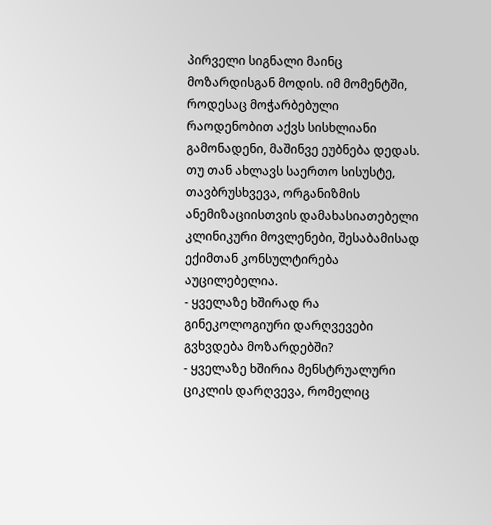პირველი სიგნალი მაინც მოზარდისგან მოდის. იმ მომენტში, როდესაც მოჭარბებული რაოდენობით აქვს სისხლიანი გამონადენი, მაშინვე ეუბნება დედას. თუ თან ახლავს საერთო სისუსტე, თავბრუსხვევა, ორგანიზმის ანემიზაციისთვის დამახასიათებელი კლინიკური მოვლენები, შესაბამისად ექიმთან კონსულტირება აუცილებელია.
- ყველაზე ხშირად რა გინეკოლოგიური დარღვევები გვხვდება მოზარდებში?
- ყველაზე ხშირია მენსტრუალური ციკლის დარღვევა, რომელიც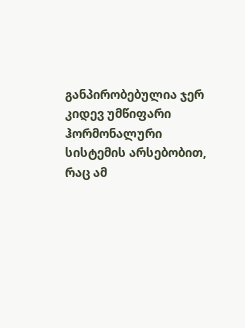განპირობებულია ჯერ კიდევ უმწიფარი ჰორმონალური სისტემის არსებობით, რაც ამ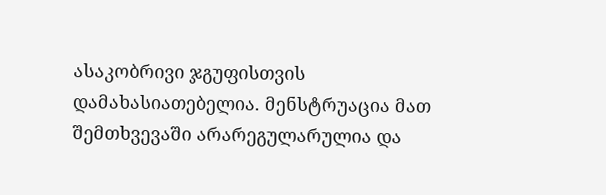ასაკობრივი ჯგუფისთვის დამახასიათებელია. მენსტრუაცია მათ შემთხვევაში არარეგულარულია და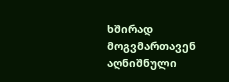ხშირად მოგვმართავენ აღნიშნული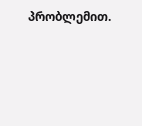პრობლემით.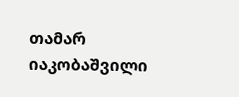თამარ იაკობაშვილი